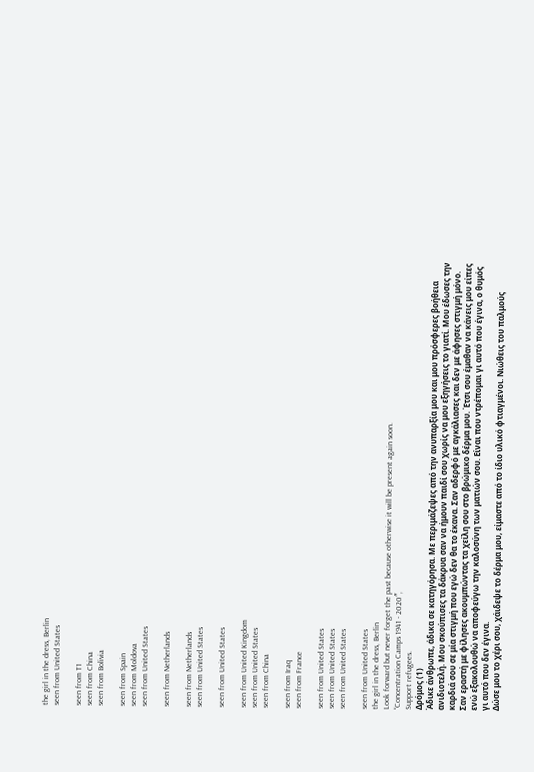the girl in the dress, Berlin
seen from United States

seen from T1
seen from China
seen from Bolivia

seen from Spain
seen from Moldova
seen from United States

seen from Netherlands

seen from Netherlands
seen from United States

seen from United States

seen from United Kingdom
seen from United States
seen from China

seen from Iraq
seen from France

seen from United States
seen from United States
seen from United States

seen from United States
the girl in the dress, Berlin
Look forward but never forget the past because otherwise it will be present again soon.
“Concentration Camps 1941 - 2020″,
Support refugees.
Δρόμος (1)
Άδικε άνθρωπε, άδικα σε κατηγόρησα. Με περιμάζεψες από την ανυπαρξία μου και μου πρόσφερες βοήθεια ανιδιοτελή. Μου σκούπισες τα δάκρυα σαν να ήμουν παιδί σου χωρίς να μου εξηγήσεις το γιατί. Μου έδωσες την καρδιά σου σε μία στιγμή που εγώ δεν θα το έκανα. Σαν αδερφό με αγκάλιασες και δεν με άφησες στιγμή μόνο. Σαν εραστή με φίλησες ακουμπώντας τα χείλη σου στο βρώμικο δέρμα μου. Έτσι σου έμαθαν να κάνεις μου είπες ενώ εξακολουθώ να αποφεύγω την καλοσύνη των ματιών σου. Είναι που ντρέπομαι γι αυτό που έγινα, ο θυμός γι αυτό που δεν έγινα.
Δώσε μου το χέρι σου, χάιδεψε το δέρμα μου, είμαστε από το ίδιο υλικό φτιαγμένοι. Νιώθεις του παλμούς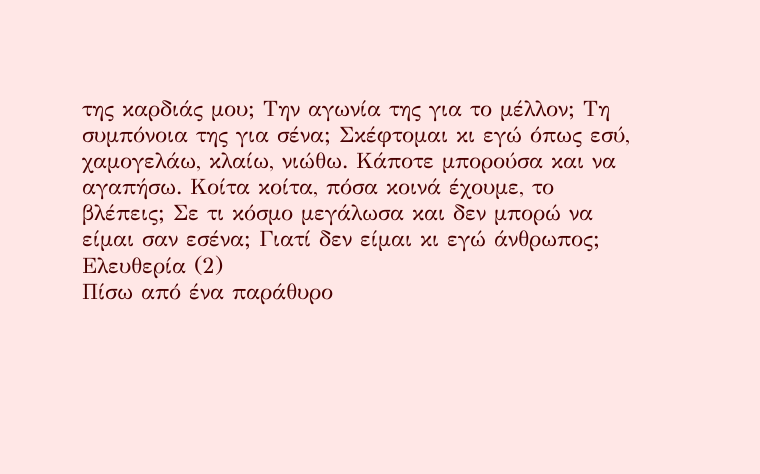της καρδιάς μου; Την αγωνία της για το μέλλον; Τη συμπόνοια της για σένα; Σκέφτομαι κι εγώ όπως εσύ, χαμογελάω, κλαίω, νιώθω. Κάποτε μπορούσα και να αγαπήσω. Κοίτα κοίτα, πόσα κοινά έχουμε, το βλέπεις; Σε τι κόσμο μεγάλωσα και δεν μπορώ να είμαι σαν εσένα; Γιατί δεν είμαι κι εγώ άνθρωπος;
Ελευθερία (2)
Πίσω από ένα παράθυρο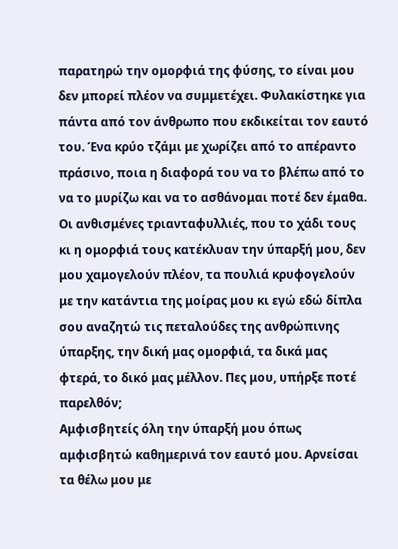παρατηρώ την ομορφιά της φύσης, το είναι μου δεν μπορεί πλέον να συμμετέχει. Φυλακίστηκε για πάντα από τον άνθρωπο που εκδικείται τον εαυτό του. Ένα κρύο τζάμι με χωρίζει από τo απέραντο πράσινο, ποια η διαφορά του να το βλέπω από το να το μυρίζω και να το ασθάνομαι ποτέ δεν έμαθα. Οι ανθισμένες τριανταφυλλιές, που το χάδι τους κι η ομορφιά τους κατέκλυαν την ύπαρξή μου, δεν μου χαμογελούν πλέον, τα πουλιά κρυφογελούν με την κατάντια της μοίρας μου κι εγώ εδώ δίπλα σου αναζητώ τις πεταλούδες της ανθρώπινης ύπαρξης, την δική μας ομορφιά, τα δικά μας φτερά, το δικό μας μέλλον. Πες μου, υπήρξε ποτέ παρελθόν;
Αμφισβητείς όλη την ύπαρξή μου όπως αμφισβητώ καθημερινά τον εαυτό μου. Αρνείσαι τα θέλω μου με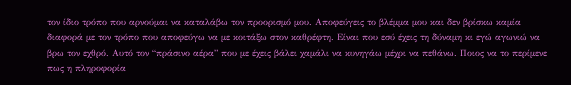τον ίδιο τρόπο που αρνούμαι να καταλάβω τον προορισμό μου. Αποφεύγεις το βλέμμα μου και δεν βρίσκω καμία διαφορά με τον τρόπο που αποφεύγω να με κοιτάξω στον καθρέφτη. Είναι που εσύ έχεις τη δύναμη κι εγώ αγωνιώ να βρω τον εχθρό. Αυτό τον “πράσινο αέρα” που με έχεις βάλει χαμάλι να κυνηγάω μέχρι να πεθάνω. Ποιος να το περίμενε πως η πληροφορία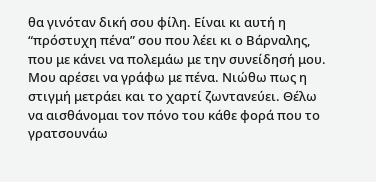θα γινόταν δική σου φίλη. Είναι κι αυτή η “πρόστυχη πένα” σου που λέει κι ο Βάρναλης, που με κάνει να πολεμάω με την συνείδησή μου.
Μου αρέσει να γράφω με πένα. Νιώθω πως η στιγμή μετράει και το χαρτί ζωντανεύει. Θέλω να αισθάνομαι τον πόνο του κάθε φορά που το γρατσουνάω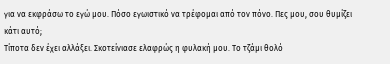για να εκφράσω το εγώ μου. Πόσο εγωιστικό να τρέφομαι από τον πόνο. Πες μου, σου θυμίζει κάτι αυτό;
Τίποτα δεν έχει αλλάξει. Σκοτείνιασε ελαφρώς η φυλακή μου. Το τζάμι θολό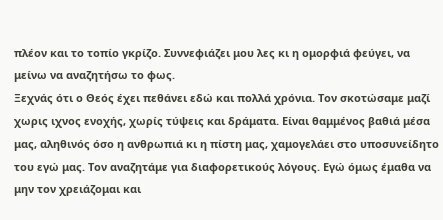πλέον και το τοπίο γκρίζο. Συννεφιάζει μου λες κι η ομορφιά φεύγει, να μείνω να αναζητήσω το φως.
Ξεχνάς ότι ο Θεός έχει πεθάνει εδώ και πολλά χρόνια. Τον σκοτώσαμε μαζί χωρις ιχνος ενοχής, χωρίς τύψεις και δράματα. Είναι θαμμένος βαθιά μέσα μας, αληθινός όσο η ανθρωπιά κι η πίστη μας, χαμογελάει στο υποσυνείδητο του εγώ μας. Τον αναζητάμε για διαφορετικούς λόγους. Εγώ όμως έμαθα να μην τον χρειάζομαι και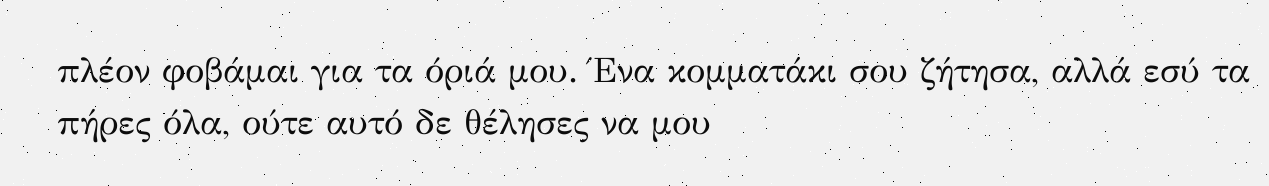πλέον φοβάμαι για τα όριά μου. Ένα κομματάκι σου ζήτησα, αλλά εσύ τα πήρες όλα, ούτε αυτό δε θέλησες να μου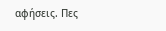αφήσεις. Πες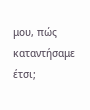μου, πώς καταντήσαμε έτσι;